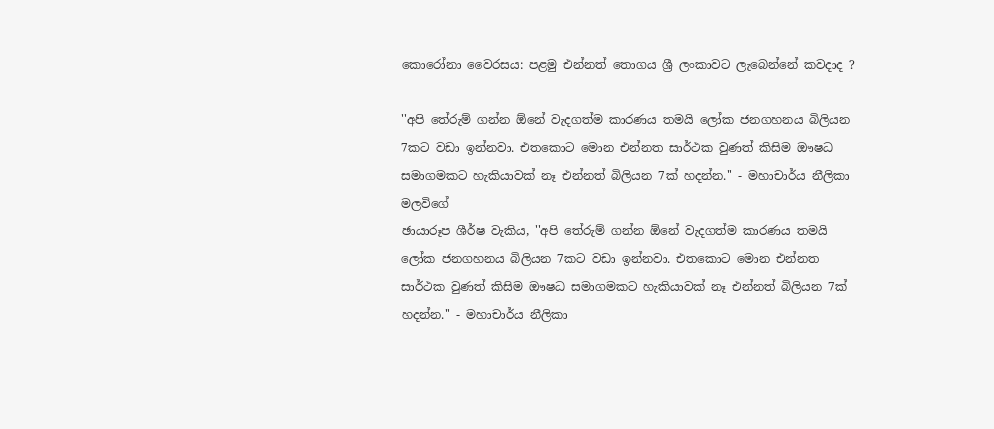කොරෝනා වෛරසය: පළමු එන්නත් තොගය ශ්‍රී ලංකාවට ලැබෙන්නේ කවදාද ?

''අපි තේරුම් ගන්න ඕනේ වැදගත්ම කාරණය තමයි ලෝක ජනගහනය බිලියන 7කට වඩා ඉන්නවා. එතකොට මොන එන්නත සාර්ථක වුණත් කිසිම ඖෂධ සමාගමකට හැකියාවක් නෑ එන්නත් බිලියන 7ක් හදන්න.'' - මහාචාර්ය නීලිකා මලවිගේ
ඡායාරූප ශීර්ෂ වැකිය, ''අපි තේරුම් ගන්න ඕනේ වැදගත්ම කාරණය තමයි ලෝක ජනගහනය බිලියන 7කට වඩා ඉන්නවා. එතකොට මොන එන්නත සාර්ථක වුණත් කිසිම ඖෂධ සමාගමකට හැකියාවක් නෑ එන්නත් බිලියන 7ක් හදන්න.'' - මහාචාර්ය නීලිකා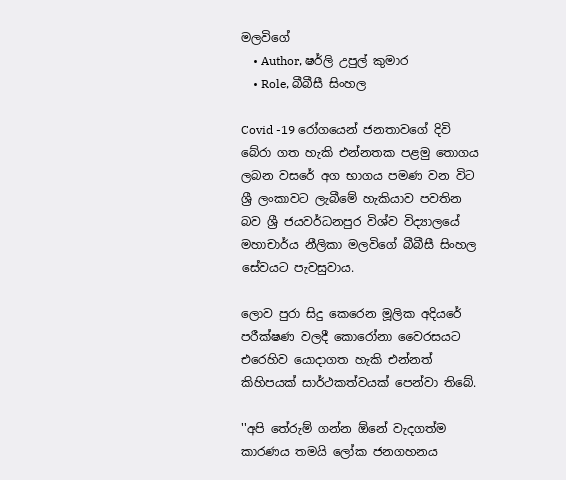මලවිගේ
    • Author, ෂර්ලි උපුල් කුමාර
    • Role, බීබීසී සිංහල

Covid -19 රෝගයෙන් ජනතාවගේ දිවි බේරා ගත හැකි එන්නතක පළමු තොගය ලබන වසරේ අග භාගය පමණ වන විට ශ්‍රී ලංකාවට ලැබීමේ හැකියාව පවතින බව ශ්‍රී ජයවර්ධනපුර විශ්ව විද්‍යාලයේ මහාචාර්ය නීලිකා මලවිගේ බීබීසී සිංහල සේවයට පැවසුවාය.

ලොව පුරා සිදු කෙරෙන මූලික අදියරේ පරීක්ෂණ වලදී කොරෝනා වෛරසයට එරෙහිව යොදාගත හැකි එන්නත් කිහිපයක් සාර්ථකත්වයක් පෙන්වා තිබේ.

''අපි තේරුම් ගන්න ඕනේ වැදගත්ම කාරණය තමයි ලෝක ජනගහනය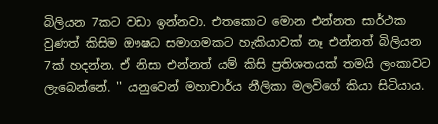බිලියන 7කට වඩා ඉන්නවා. එතකොට මොන එන්නත සාර්ථක වුණත් කිසිම ඖෂධ සමාගමකට හැකියාවක් නෑ එන්නත් බිලියන 7ක් හදන්න. ඒ නිසා එන්නත් යම් කිසි ප්‍රතිශතයක් තමයි ලංකාවට ලැබෙන්නේ. '' යනුවෙන් මහාචාර්ය නීලිකා මලවිගේ කියා සිටියාය.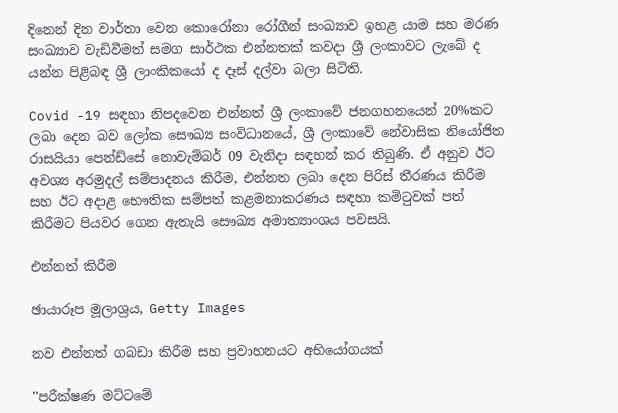දිනෙන් දින වාර්තා වෙන කොරෝනා රෝගීන් සංඛ්‍යාව ඉහළ යාම සහ මරණ සංඛ්‍යාව වැඩිවීමත් සමග සාර්ථක එන්නතක් කවදා ශ්‍රී ලංකාවට ලැබේ ද යන්න පිළිබඳ ශ්‍රී ලාංකිකයෝ ද දෑස් දල්වා බලා සිටිති.

Covid -19 සඳහා නිපදවෙන එන්නත් ශ්‍රී ලංකාවේ ජනගහනයෙන් 20%කට ලබා දෙන බව ලෝක සෞඛ්‍ය සංවිධානයේ, ශ්‍රී ලංකාවේ නේවාසික නියෝජිත රාසයියා පෙන්ඩ්සේ නොවැම්බර් 09 වැනිදා සඳහන් කර තිබුණි. ඒ අනුව ඊට අවශ්‍ය අරමුදල් සම්පාදනය කිරීම, එන්නත ලබා දෙන පිරිස් තීරණය කිරීම සහ ඊට අදාළ භෞතික සම්පත් කළමනාකරණය සඳහා කමිටුවක් පත් කිරීමට පියවර ගෙන ඇතැයි සෞඛ්‍ය අමාත්‍යාංශය පවසයි.

එන්නත් කිරීම

ඡායාරූප මූලාශ්‍රය, Getty Images

නව එන්නත් ගබඩා කිරීම සහ ප්‍රවාහනයට අභියෝගයක්

''පරීක්ෂණ මට්ටමේ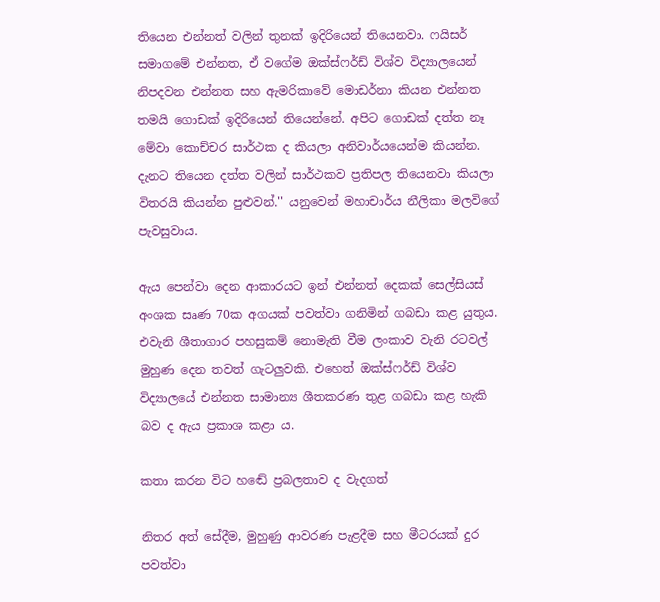තියෙන එන්නත් වලින් තුනක් ඉදිරියෙන් තියෙනවා. ෆයිසර් සමාගමේ එන්නත, ඒ වගේම ඔක්ස්ෆර්ඩ් විශ්ව විද්‍යාලයෙන් නිපදවන එන්නත සහ ඇමරිකාවේ මොඩර්නා කියන එන්නත තමයි ගොඩක් ඉදිරියෙන් තියෙන්නේ. අපිට ගොඩක් දත්ත නෑ මේවා කොච්චර සාර්ථක ද කියලා අනිවාර්යයෙන්ම කියන්න. දැනට තියෙන දත්ත වලින් සාර්ථකව ප්‍රතිපල තියෙනවා කියලා විතරයි කියන්න පුළුවන්.'' යනුවෙන් මහාචාර්ය නීලිකා මලවිගේ පැවසුවාය.

ඇය පෙන්වා දෙන ආකාරයට ඉන් එන්නත් දෙකක් සෙල්සියස් අංශක සෘණ 70ක අගයක් පවත්වා ගනිමින් ගබඩා කළ යුතුය. එවැනි ශීතාගාර පහසුකම් නොමැති වීම ලංකාව වැනි රටවල් මුහුණ දෙන තවත් ගැටලුවකි. එහෙත් ඔක්ස්ෆර්ඩ් විශ්ව විද්‍යාලයේ එන්නත සාමාන්‍ය ශීතකරණ තුළ ගබඩා කළ හැකි බව ද ඇය ප්‍රකාශ කළා ය.

කතා කරන විට හඬේ ප්‍රබලතාව ද වැදගත්

නිතර අත් සේදීම, මුහුණු ආවරණ පැළදීම සහ මීටරයක් දුර පවත්වා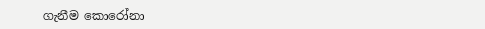ගැනීම කොරෝනා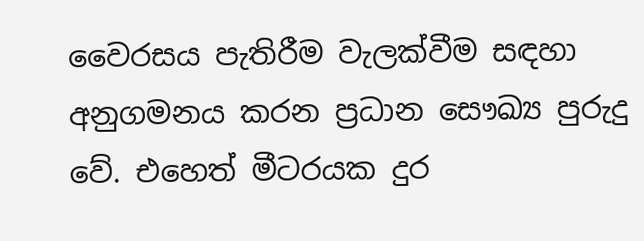වෛරසය පැතිරීම වැලක්වීම සඳහා අනුගමනය කරන ප්‍රධාන සෞඛ්‍ය පුරුදු වේ. එහෙත් මීටරයක දුර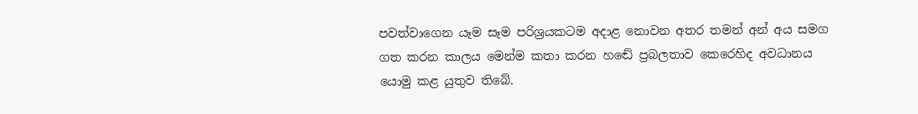පවත්වාගෙන යෑම සෑම පරිශ්‍රයකටම අදාළ නොවන අතර තමන් අන් අය සමග ගත කරන කාලය මෙන්ම කතා කරන හඬේ ප්‍රබලතාව කෙරෙහිද අවධානය යොමු කළ යුතුව තිබේ.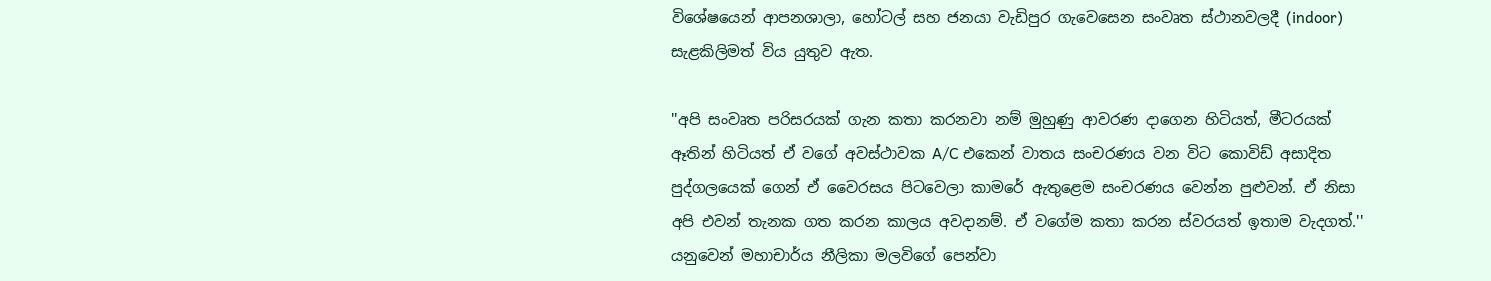විශේෂයෙන් ආපනශාලා, හෝටල් සහ ජනයා වැඩිපුර ගැවෙසෙන සංවෘත ස්ථානවලදී (indoor) සැළකිලිමත් විය යුතුව ඇත.

''අපි සංවෘත පරිසරයක් ගැන කතා කරනවා නම් මුහුණු ආවරණ දාගෙන හිටියත්, මීටරයක් ඈතින් හිටියත් ඒ වගේ අවස්ථාවක A/C එකෙන් වාතය සංචරණය වන විට කොවිඩ් අසාදිත පුද්ගලයෙක් ගෙන් ඒ වෛරසය පිටවෙලා කාමරේ ඇතුළෙම සංචරණය වෙන්න පුළුවන්. ඒ නිසා අපි එවන් තැනක ගත කරන කාලය අවදානම්. ඒ වගේම කතා කරන ස්වරයත් ඉතාම වැදගත්.'' යනුවෙන් මහාචාර්ය නීලිකා මලවිගේ පෙන්වා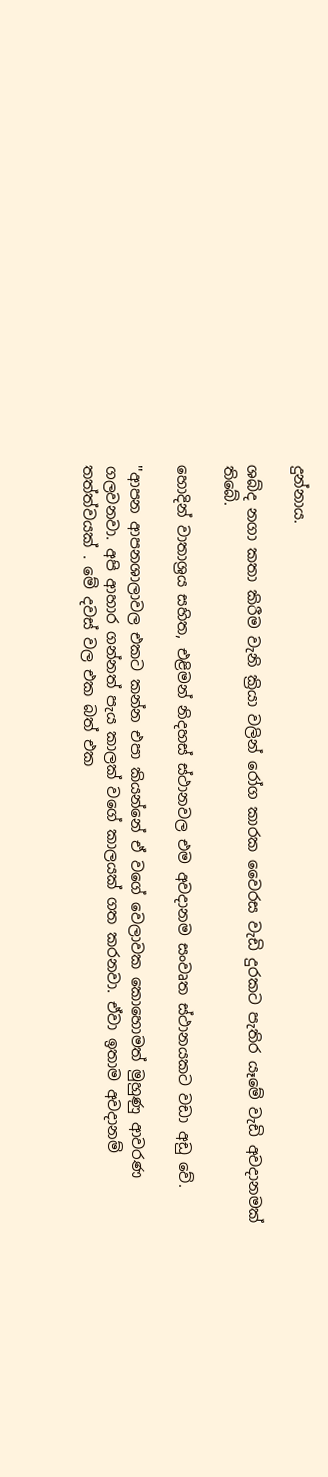දුන්නාය.

ශබ්ද නගා කතා කිරීම වැනි ක්‍රියා වලින් රෝග කාරක වෛරස වැඩි දුරකට පැතිර යෑමේ වැඩි අවදානමක් තිබේ.

හොදින් වාතාශ්‍රය සහිත, එළිමන් නිදහස් ස්ථානවල එම අවදානම සංවෘත ස්ථානයකට වඩා අඩු වේ.

''ආපන ආපනශාලාවල එකට කන්න එපා කියන්නේ ඒ වගේ වෙලාවක කොහොමත් මුහුණු ආවරණ ගලවනවා. අපි ආහාර ගන්නත් පැය කාලක් වගේ කාලයක් ගත කරනවා. ඒවා ඉතාම අවදානම් තත්ත්වයක් . මේ දවස් වල එක බත් එක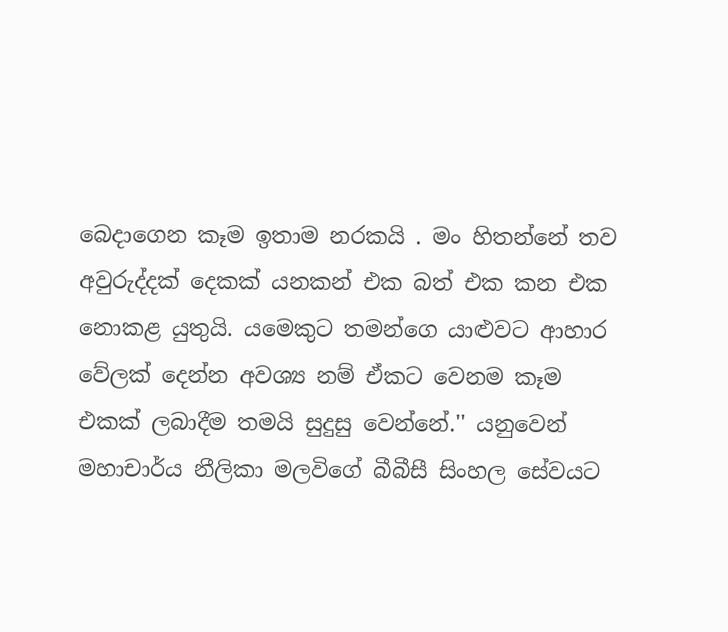බෙදාගෙන කෑම ඉතාම නරකයි . මං හිතන්නේ තව අවුරුද්දක් දෙකක් යනකන් එක බත් එක කන එක නොකළ යුතුයි. යමෙකුට තමන්ගෙ යාළුවට ආහාර වේලක් දෙන්න අවශ්‍ය නම් ඒකට වෙනම කෑම එකක් ලබාදීම තමයි සුදුසු වෙන්නේ.'' යනුවෙන් මහාචාර්ය නීලිකා මලවිගේ බීබීසී සිංහල සේවයට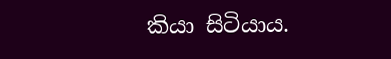කියා සිටියාය.